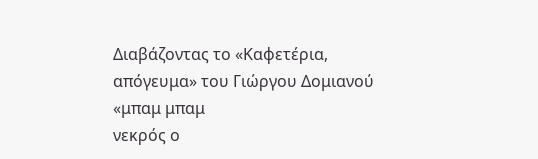Διαβάζοντας το «Καφετέρια, απόγευμα» του Γιώργου Δομιανού
«μπαμ μπαμ
νεκρός ο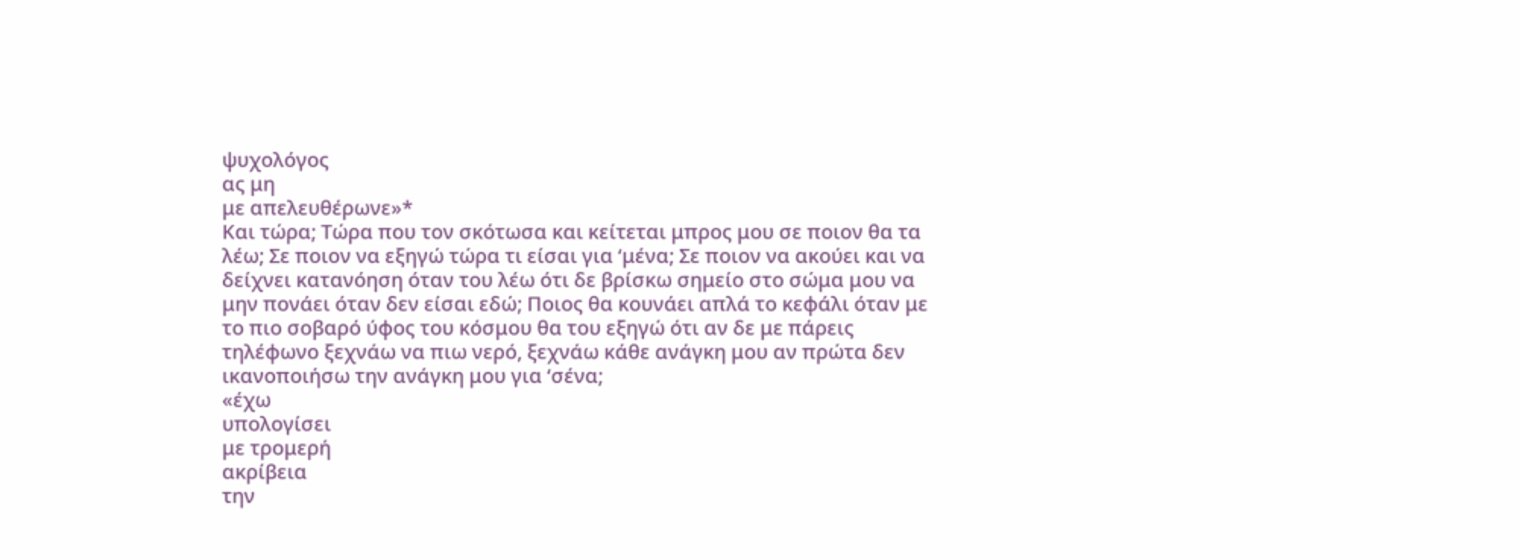ψυχολόγος
ας μη
με απελευθέρωνε»*
Και τώρα; Τώρα που τον σκότωσα και κείτεται μπρος μου σε ποιον θα τα λέω; Σε ποιον να εξηγώ τώρα τι είσαι για ‘μένα; Σε ποιον να ακούει και να δείχνει κατανόηση όταν του λέω ότι δε βρίσκω σημείο στο σώμα μου να μην πονάει όταν δεν είσαι εδώ; Ποιος θα κουνάει απλά το κεφάλι όταν με το πιο σοβαρό ύφος του κόσμου θα του εξηγώ ότι αν δε με πάρεις τηλέφωνο ξεχνάω να πιω νερό, ξεχνάω κάθε ανάγκη μου αν πρώτα δεν ικανοποιήσω την ανάγκη μου για ‘σένα;
«έχω
υπολογίσει
με τρομερή
ακρίβεια
την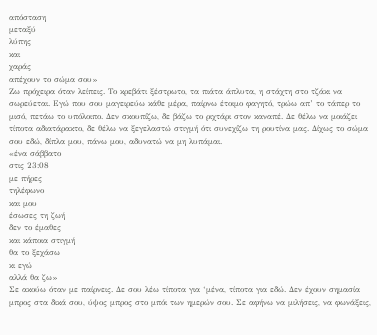απόσταση
μεταξύ
λύπης
και
χαράς
απέχουν το σώμα σου»
Ζω πρόχειρα όταν λείπεις. Το κρεβάτι ξέστρωτο, τα πιάτα άπλυτα, η στάχτη στο τζάκι να σωρεύεται. Εγώ που σου μαγειρεύω κάθε μέρα, παίρνω έτοιμο φαγητό, τρώω απ’ το τάπερ το μισό, πετάω το υπόλοιπο. Δεν σκουπίζω, δε βάζω το ριχτάρι στον καναπέ. Δε θέλω να μοιάζει τίποτα αδιατάρακτο, δε θέλω να ξεγελαστώ στιγμή ότι συνεχίζω τη ρουτίνα μας. Δίχως το σώμα σου εδώ, δίπλα μου, πάνω μου, αδυνατώ να μη λυπάμαι.
«ένα σάββατο
στις 23:08
με πήρες
τηλέφωνο
και μου
έσωσες τη ζωή
δεν το έμαθες
και κάποια στιγμή
θα το ξεχάσω
κι εγώ
αλλά θα ζω»
Σε ακούω όταν με παίρνεις. Δε σου λέω τίποτα για ‘μένα, τίποτα για εδώ. Δεν έχουν σημασία μπρος στα δικά σου, ύψος μπρος στο μπόι των ημερών σου. Σε αφήνω να μιλήσεις, να φωνάξεις,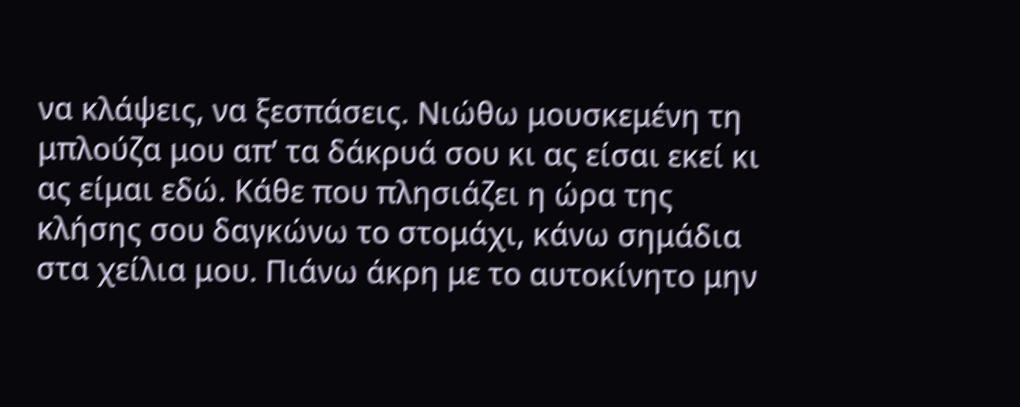να κλάψεις, να ξεσπάσεις. Νιώθω μουσκεμένη τη μπλούζα μου απ’ τα δάκρυά σου κι ας είσαι εκεί κι ας είμαι εδώ. Κάθε που πλησιάζει η ώρα της κλήσης σου δαγκώνω το στομάχι, κάνω σημάδια στα χείλια μου. Πιάνω άκρη με το αυτοκίνητο μην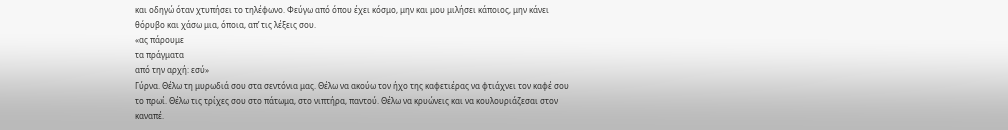και οδηγώ όταν χτυπήσει το τηλέφωνο. Φεύγω από όπου έχει κόσμο, μην και μου μιλήσει κάποιος, μην κάνει θόρυβο και χάσω μια, όποια, απ’ τις λέξεις σου.
«ας πάρουμε
τα πράγματα
από την αρχή: εσύ»
Γύρνα. Θέλω τη μυρωδιά σου στα σεντόνια μας. Θέλω να ακούω τον ήχο της καφετιέρας να φτιάχνει τον καφέ σου το πρωί. Θέλω τις τρίχες σου στο πάτωμα, στο νιπτήρα, παντού. Θέλω να κρυώνεις και να κουλουριάζεσαι στον καναπέ.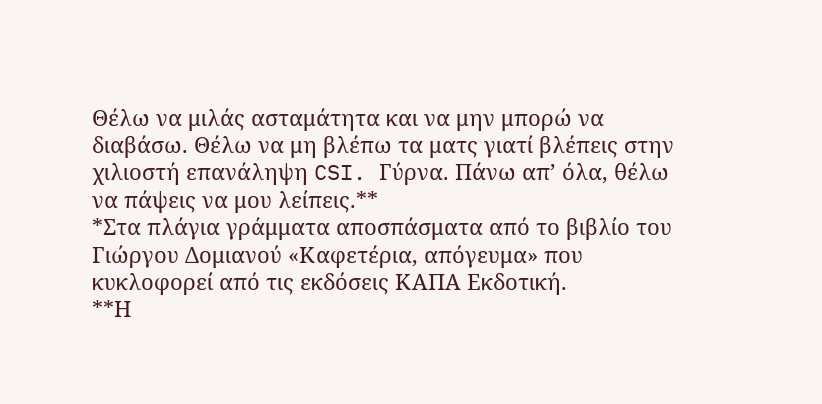Θέλω να μιλάς ασταμάτητα και να μην μπορώ να διαβάσω. Θέλω να μη βλέπω τα ματς γιατί βλέπεις στην χιλιοστή επανάληψη CSI. Γύρνα. Πάνω απ’ όλα, θέλω να πάψεις να μου λείπεις.**
*Στα πλάγια γράμματα αποσπάσματα από το βιβλίο του Γιώργου Δομιανού «Καφετέρια, απόγευμα» που κυκλοφορεί από τις εκδόσεις ΚΑΠΑ Εκδοτική.
**Η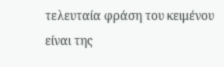τελευταία φράση του κειμένου είναι της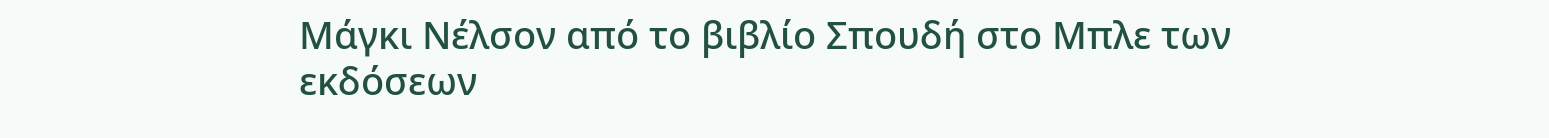Μάγκι Νέλσον από το βιβλίο Σπουδή στο Μπλε των εκδόσεων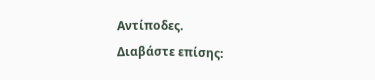Αντίποδες.
Διαβάστε επίσης: